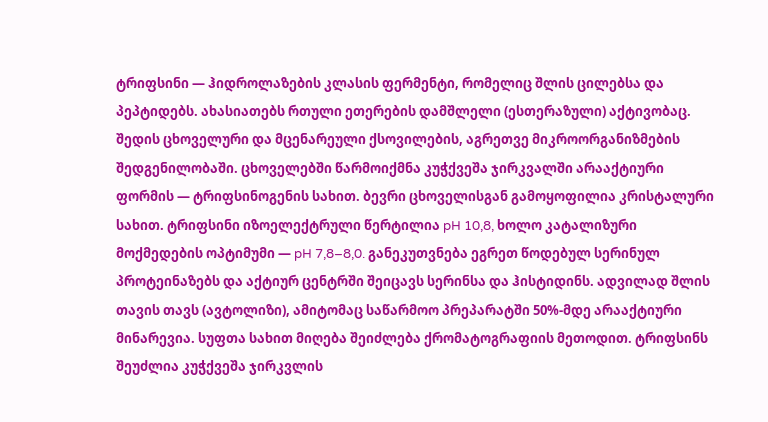ტრიფსინი — ჰიდროლაზების კლასის ფერმენტი, რომელიც შლის ცილებსა და პეპტიდებს. ახასიათებს რთული ეთერების დამშლელი (ესთერაზული) აქტივობაც. შედის ცხოველური და მცენარეული ქსოვილების, აგრეთვე მიკროორგანიზმების შედგენილობაში. ცხოველებში წარმოიქმნა კუჭქვეშა ჯირკვალში არააქტიური ფორმის — ტრიფსინოგენის სახით. ბევრი ცხოველისგან გამოყოფილია კრისტალური სახით. ტრიფსინი იზოელექტრული წერტილია pH 10,8, ხოლო კატალიზური მოქმედების ოპტიმუმი — pH 7,8–8,0. განეკუთვნება ეგრეთ წოდებულ სერინულ პროტეინაზებს და აქტიურ ცენტრში შეიცავს სერინსა და ჰისტიდინს. ადვილად შლის თავის თავს (ავტოლიზი), ამიტომაც საწარმოო პრეპარატში 50%-მდე არააქტიური მინარევია. სუფთა სახით მიღება შეიძლება ქრომატოგრაფიის მეთოდით. ტრიფსინს შეუძლია კუჭქვეშა ჯირკვლის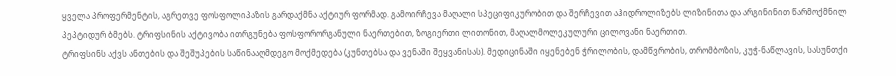ყველა პროფერმენტის, აგრეთვე ფოსფოლიპაზის გარდაქმნა აქტიურ ფორმად. გამოირჩევა მაღალი სპეციფიკურობით და შერჩევით აჰიდროლიზებს ლიზინითა და არგინინით წარმოქმნილ პეპტიდურ ბმებს. ტრიფსინის აქტივობა ითრგუნება ფოსფორორგანული ნაერთებით, ზოგიერთი ლითონით, მაღალმოლეკულური ცილოვანი ნაერთით.
ტრიფსინს აქვს ანთების და შეშუპების საწინააღმდეგო მოქმედება (კუნთებსა და ვენაში შეყვანისას). მედიცინაში იყენებენ ჭრილობის, დამწვრობის, თრომბოზის, კუჭ-ნაწლავის, სასუნთქი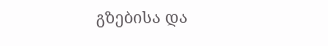გზებისა და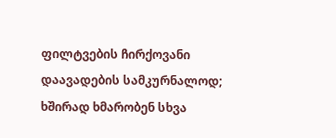ფილტვების ჩირქოვანი დაავადების სამკურნალოდ; ხშირად ხმარობენ სხვა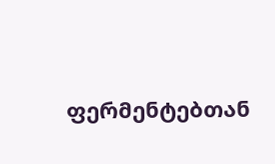ფერმენტებთან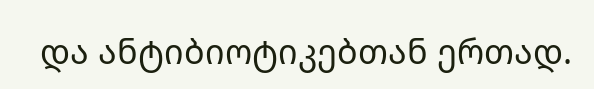და ანტიბიოტიკებთან ერთად.